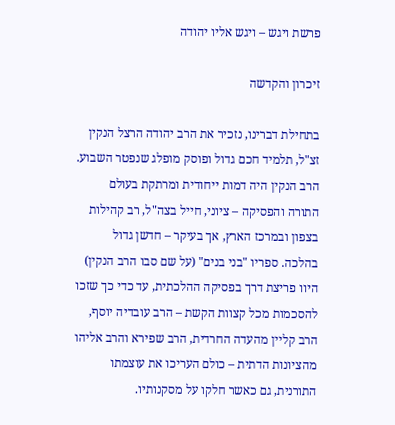פרשת ויגש – ויגש אליו יהודה

זיכרון והקדשה

בתחילת דברינו, נזכיר את הרב יהודה הרצל הנקין זצ"ל, תלמיד חכם גדול ופוסק מופלג שנפטר השבוע. הרב הנקין היה דמות ייחודית ומרתקת בעולם התורה והפסיקה – ציוני, חייל בצה"ל, רב קהילות בצפון ובמרכז הארץ, אך בעיקר – חדשן גדול בהלכה. ספריו "בני בנים" (על שם סבו הרב הנקין) היוו פריצת דרך בפסיקה ההלכתית, עד כדי כך שזכו להסכמות מכל קצוות הקשת – הרב עובדיה יוסף, הרב קליין מהעדה החרדית, הרב שפירא והרב אליהו מהציונות הדתית – כולם העריכו את עוצמתו התורנית, גם כאשר חלקו על מסקנותיו.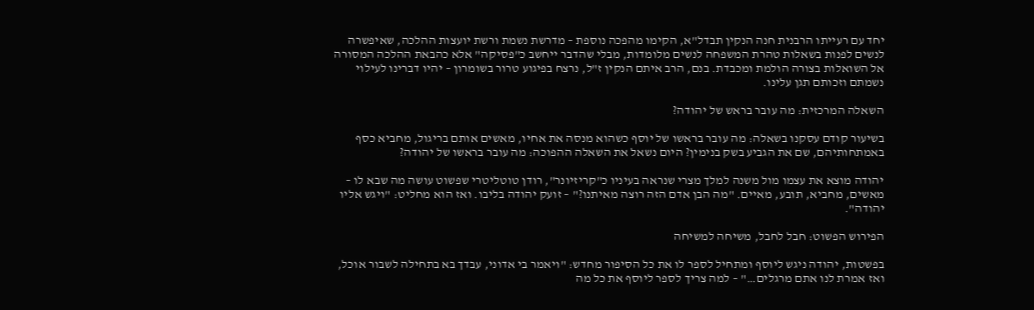יחד עם רעייתו הרבנית חנה הנקין תבדל"א, הקימו מהפכה נוספת – מדרשת נשמת ורשת יועצות ההלכה, שאיפשרה לנשים לפנות בשאלות טהרת המשפחה לנשים מלומדות, מבלי שהדבר ייחשב כ"פסיקה" אלא כהבאת ההלכה המסורה אל השואלות בצורה הולמת ומכבדת. בנם, הרב איתם הנקין ז"ל, נרצח בפיגוע טרור בשומרון – יהיו דברינו לעילוי נשמתם וזכותם תגן עלינו.

השאלה המרכזית: מה עובר בראש של יהודה?

בשיעור קודם עסקנו בשאלה: מה עובר בראשו של יוסף כשהוא מנסה את אחיו, מאשים אותם בריגול, מחביא כסף באמתחותיהם, שם את הגביע בשק בנימין? היום נשאל את השאלה ההפוכה: מה עובר בראשו של יהודה?

יהודה מוצא את עצמו מול משנה למלך מצרי שנראה בעיניו כ"קריזיונר", רודן טוטליטרי שפשוט עושה מה שבא לו – מאשים, מחביא, תובע, מאיים. "מה הבן אדם הזה רוצה מאיתנו?" – זועק יהודה בליבו. ואז הוא מחליט: "ויגש אליו יהודה".

הפירוש הפשוט: חבל לחבל, משיחה למשיחה

בפשטות, יהודה ניגש ליוסף ומתחיל לספר לו את כל הסיפור מחדש: "ויאמר בי אדוני, עבדך בא בתחילה לשבור אוכל, ואז אמרת לנו אתם מרגלים…" – למה צריך לספר ליוסף את כל מה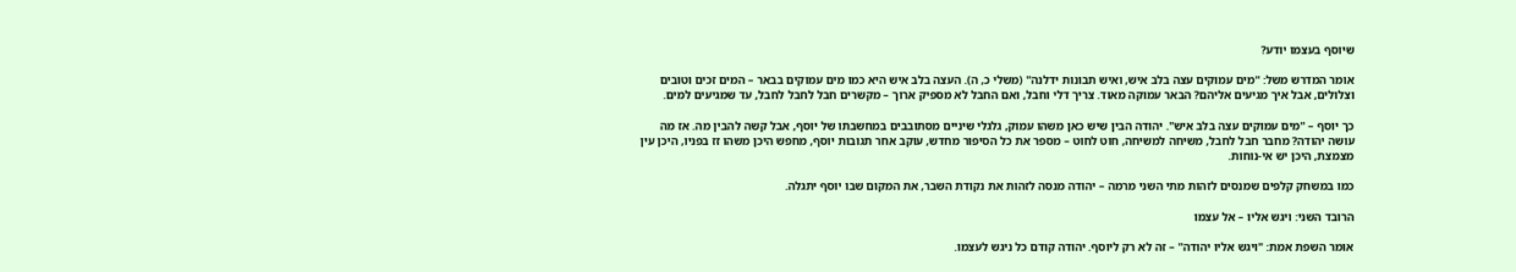שיוסף בעצמו יודע?

אומר המדרש משל: "מים עמוקים עצה בלב איש, ואיש תבונות ידלנה" (משלי כ, ה). העצה בלב איש היא כמו מים עמוקים בבאר – המים זכים וטובים וצלולים, אבל איך מגיעים אליהם? הבאר עמוקה מאוד. צריך דלי וחבל, ואם החבל לא מספיק ארוך – מקשרים חבל לחבל לחבל, עד שמגיעים למים.

כך יוסף – "מים עמוקים עצה בלב איש". יהודה הבין שיש כאן משהו עמוק, גלגלי שיניים מסתובבים במחשבתו של יוסף, אבל קשה להבין מה. אז מה עושה יהודה? מחבר חבל לחבל, משיחה למשיחה, חוט לחוט – מספר את כל הסיפור מחדש, עוקב אחר תגובות יוסף, מחפש היכן משהו זז בפניו, היכן עין מצמצת, היכן יש אי-נוחות.

כמו במשחק קלפים שמנסים לזהות מתי השני מרמה – יהודה מנסה לזהות את נקודת השבר, את המקום שבו יוסף יתגלה.

הרובד השני: ויגש אליו – אל עצמו

אומר השפת אמת: "ויגש אליו יהודה" – זה לא רק ליוסף. יהודה קודם כל ניגש לעצמו.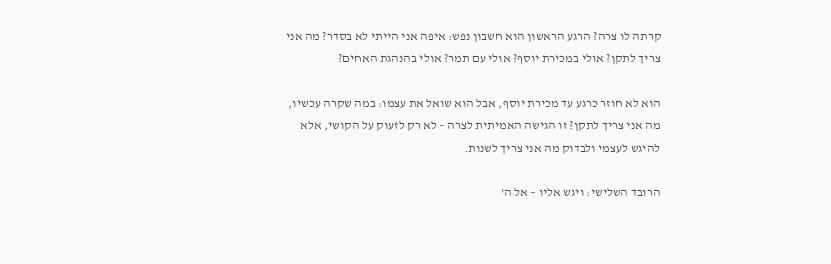קרתה לו צרה? הרגע הראשון הוא חשבון נפש: איפה אני הייתי לא בסדר? מה אני צריך לתקן? אולי במכירת יוסף? אולי עם תמר? אולי בהנהגת האחים?

הוא לא חוזר כרגע עד מכירת יוסף, אבל הוא שואל את עצמו: במה שקרה עכשיו, מה אני צריך לתקן? זו הגישה האמיתית לצרה – לא רק לזעוק על הקושי, אלא להיגש לעצמי ולבדוק מה אני צריך לשנות.

הרובד השלישי: ויגש אליו – אל ה'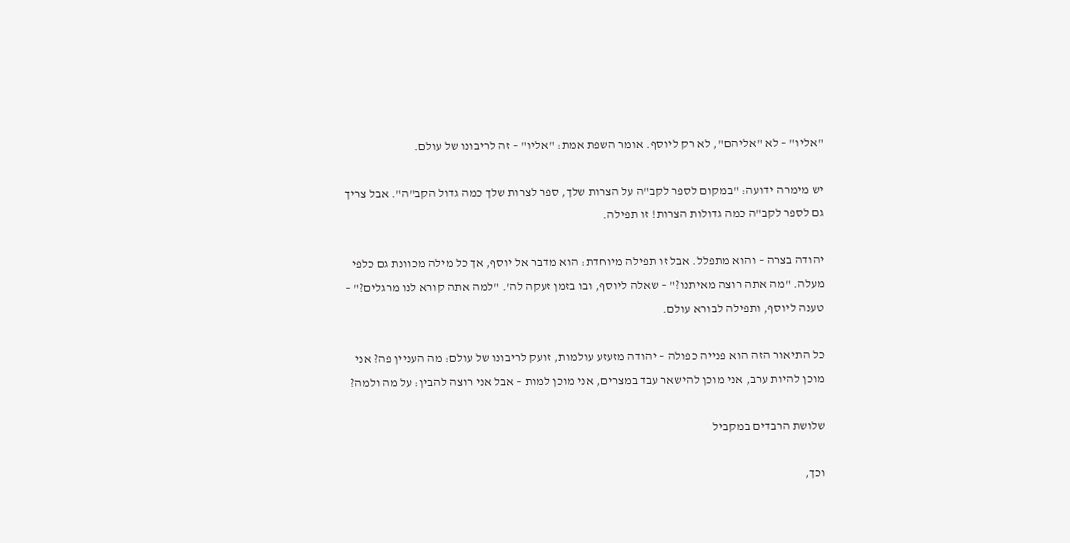"אליו" – לא "אליהם", לא רק ליוסף. אומר השפת אמת: "אליו" – זה לריבונו של עולם.

יש מימרה ידועה: "במקום לספר לקב"ה על הצרות שלך, ספר לצרות שלך כמה גדול הקב"ה". אבל צריך גם לספר לקב"ה כמה גדולות הצרות! זו תפילה.

יהודה בצרה – והוא מתפלל. אבל זו תפילה מיוחדת: הוא מדבר אל יוסף, אך כל מילה מכוונת גם כלפי מעלה. "מה אתה רוצה מאיתנו?" – שאלה ליוסף, ובו בזמן זעקה לה'. "למה אתה קורא לנו מרגלים?" – טענה ליוסף, ותפילה לבורא עולם.

כל התיאור הזה הוא פנייה כפולה – יהודה מזעזע עולמות, זועק לריבונו של עולם: מה העניין פה? אני מוכן להיות ערב, אני מוכן להישאר עבד במצרים, אני מוכן למות – אבל אני רוצה להבין: על מה ולמה?

שלושת הרבדים במקביל

וכך,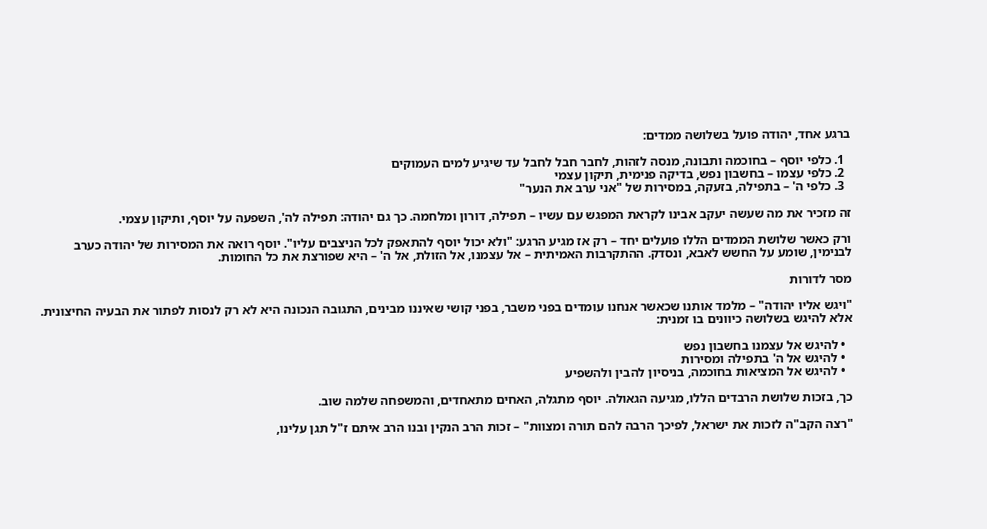ברגע אחד, יהודה פועל בשלושה ממדים:

  1. כלפי יוסף – בחוכמה ותבונה, מנסה לזהות, לחבר חבל לחבל עד שיגיע למים העמוקים
  2. כלפי עצמו – בחשבון נפש, בדיקה פנימית, תיקון עצמי
  3. כלפי ה' – בתפילה, בזעקה, במסירות של "אני ערב את הנער"

זה מזכיר את מה שעשה יעקב אבינו לקראת המפגש עם עשיו – תפילה, דורון ומלחמה. כך גם יהודה: תפילה לה', השפעה על יוסף, ותיקון עצמי.

ורק כאשר שלושת הממדים הללו פועלים יחד – רק אז מגיע הרגע: "ולא יכול יוסף להתאפק לכל הניצבים עליו". יוסף רואה את המסירות של יהודה כערב לבנימין, שומע על החשש לאבא, ונסדק. ההתקרבות האמיתית – אל עצמנו, אל הזולת, אל ה' – היא שפורצת את כל החומות.

מסר לדורות

"ויגש אליו יהודה" – מלמד אותנו שכאשר אנחנו עומדים בפני משבר, בפני קושי שאיננו מבינים, התגובה הנכונה היא לא רק לנסות לפתור את הבעיה החיצונית. אלא להיגש בשלושה כיוונים בו זמנית:

  • להיגש אל עצמנו בחשבון נפש
  • להיגש אל ה' בתפילה ומסירות
  • להיגש אל המציאות בחוכמה, בניסיון להבין ולהשפיע

כך, בזכות שלושת הרבדים הללו, מגיעה הגאולה. יוסף מתגלה, האחים מתאחדים, והמשפחה שלמה שוב.

"רצה הקב"ה לזכות את ישראל, לפיכך הרבה להם תורה ומצוות" – זכות הרב הנקין ובנו הרב איתם ז"ל תגן עלינו,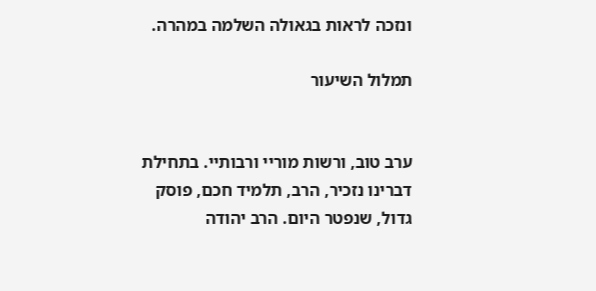ונזכה לראות בגאולה השלמה במהרה.

תמלול השיעור


ערב טוב, ורשות מוריי ורבותיי. בתחילת דברינו נזכיר, הרב, תלמיד חכם, פוסק גדול, שנפטר היום. הרב יהודה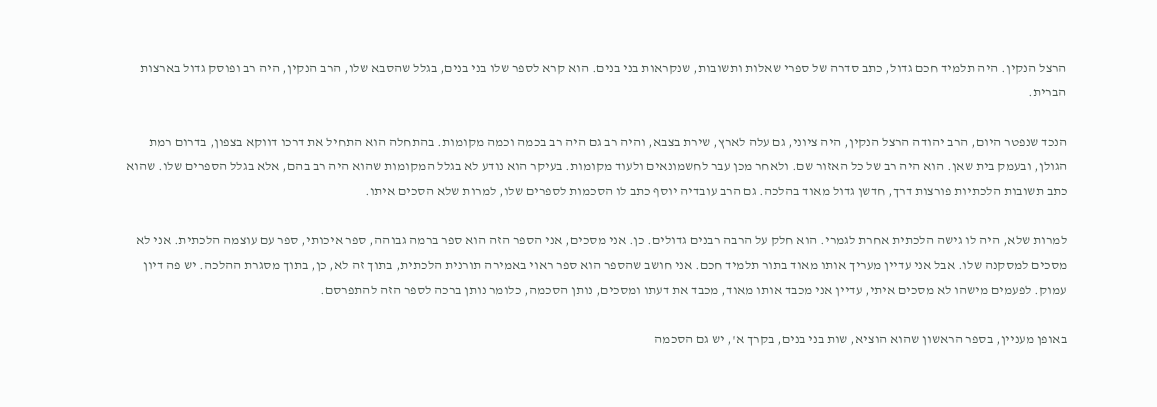הרצל הנקין. היה תלמיד חכם גדול, כתב סדרה של ספרי שאלות ותשובות, שנקראות בני בנים. הוא קרא לספר שלו בני בנים, בגלל שהסבא שלו, הרב הנקין, היה רב ופוסק גדול בארצות הברית.

הנכד שנפטר היום, הרב יהודה הרצל הנקין, היה ציוני, גם עלה לארץ, שירת בצבא, והיה רב גם היה רב בכמה וכמה מקומות. בהתחלה הוא התחיל את דרכו דווקא בצפון, בדרום רמת הגולן, ובעמק בית שאן. הוא היה רב של כל האזור שם. ולאחר מכן עבר לחשמונאים ולעוד מקומות. בעיקר הוא נודע לא בגלל המקומות שהוא היה רב בהם, אלא בגלל הספרים שלו. שהוא כתב תשובות הלכתיות פורצות דרך, חדשן גדול מאוד בהלכה. גם הרב עובדיה יוסף כתב לו הסכמות לספרים שלו, למרות שלא הסכים איתו.

למרות שלא, היה לו גישה הלכתית אחרת לגמרי. הוא חלק על הרבה רבנים גדולים. כן. אני מסכים, אני הספר הזה הוא ספר ברמה גבוהה, ספר איכותי, ספר עם עוצמה הלכתית. אני לא מסכים למסקנה שלו. אבל אני עדיין מעריך אותו מאוד בתור תלמיד חכם. אני חושב שהספר הוא ספר ראוי באמירה תורנית הלכתית, בתוך זה לא, כן, בתוך מסגרת ההלכה. יש פה דיון עמוק. לפעמים מישהו לא מסכים איתי, עדיין אני מכבד אותו מאוד, מכבד את דעתו ומסכים, נותן הסכמה, כלומר נותן ברכה לספר הזה להתפרסם.

באופן מעניין, בספר הראשון שהוא הוציא, שות בני בנים, בקרך א', יש גם הסכמה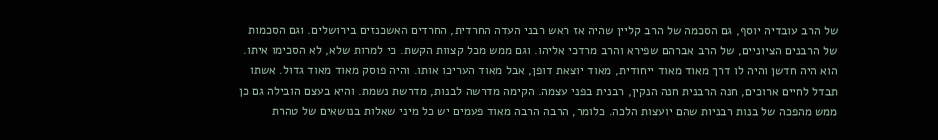של הרב עובדיה יוסף, גם הסכמה של הרב קליין שהיה אז ראש רבני העדה החרדית, החרדים האשכנזים בירושלים. וגם הסכמות של הרבנים הציוניים, של הרב אברהם שפירא והרב מרדכי אליהו. וגם ממש מכל קצוות הקשת. כי למרות שלא, לא הסכימו איתו. הוא היה חדשן והיה לו דרך מאוד מאוד ייחודית, מאוד יוצאת דופן, אבל מאוד העריכו אותו. והיה פוסק מאוד מאוד גדול. אשתו תבדל לחיים ארוכים, חנה הרבנית חנה הנקין, רבנית בפני עצמה. הקימה מדרשה לבנות, מדרשת נשמת. והיא בעצם הובילה גם כן ממש מהפכה של בנות רבניות שהם יועצות הלכה. כלומר, הרבה הרבה מאוד פעמים יש כל מיני שאלות בנושאים של טהרת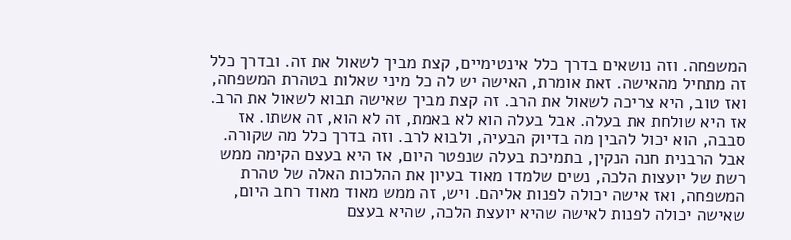המשפחה. וזה נושאים בדרך כלל אינטימיים, קצת מביך לשאול את זה. ובדרך כלל זה מתחיל מהאישה. זאת אומרת, האישה יש לה כל מיני שאלות בטהרת המשפחה, ואז טוב, היא צריכה לשאול את הרב. זה קצת מביך שאישה תבוא לשאול את הרב. אז היא שולחת את בעלה. אבל בעלה הוא לא באמת, זה לא הוא, זה אשתו. אז סבבה, הוא יכול להבין מה בדיוק הבעיה, ולבוא לרב. וזה בדרך כלל מה שקורה. אבל הרבנית חנה הנקין, בתמיכת בעלה שנפטר היום, אז היא בעצם הקימה ממש רשת של יועצות הלכה, נשים שלמדו מאוד בעיון את ההלכות האלה של טהרת המשפחה, ואז אישה יכולה לפנות אליהם. ויש, זה ממש מאוד מאוד רחב היום, שאישה יכולה לפנות לאישה שהיא יועצת הלכה, שהיא בעצם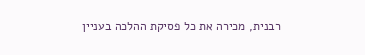רבנית, מכירה את כל פסיקת ההלכה בעניין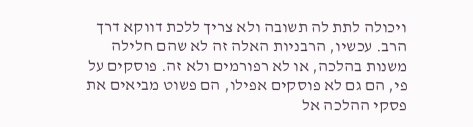ויכולה לתת לה תשובה ולא צריך ללכת דווקא דרך הרב. עכשיו, הרבניות האלה זה לא שהם חלילה משנות בהלכה, או לא רפורמים ולא זה. פוסקים על פי, הם גם לא פוסקים אפילו, הם פשוט מביאים את פסקי ההלכה אל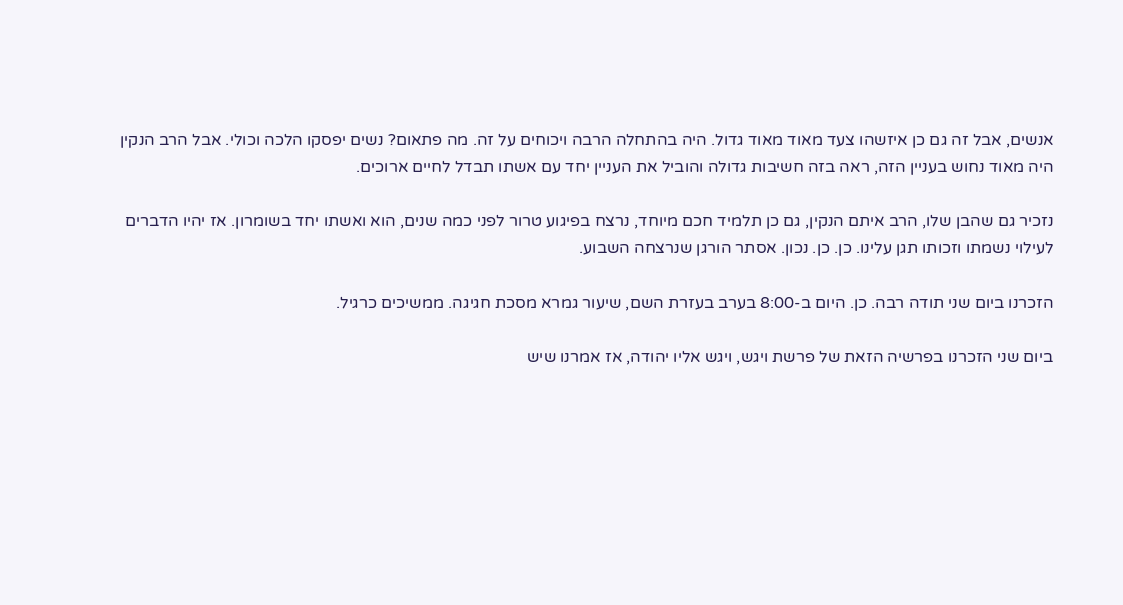אנשים, אבל זה גם כן איזשהו צעד מאוד מאוד גדול. היה בהתחלה הרבה ויכוחים על זה. מה פתאום? נשים יפסקו הלכה וכולי. אבל הרב הנקין היה מאוד נחוש בעניין הזה, ראה בזה חשיבות גדולה והוביל את העניין יחד עם אשתו תבדל לחיים ארוכים.

נזכיר גם שהבן שלו, הרב איתם הנקין, גם כן תלמיד חכם מיוחד, נרצח בפיגוע טרור לפני כמה שנים, הוא ואשתו יחד בשומרון. אז יהיו הדברים לעילוי נשמתו וזכותו תגן עלינו. כן. כן. נכון. אסתר הורגן שנרצחה השבוע.

הזכרנו ביום שני תודה רבה. כן. היום ב-8:00 בערב בעזרת השם, שיעור גמרא מסכת חגיגה. ממשיכים כרגיל.

ביום שני הזכרנו בפרשיה הזאת של פרשת ויגש, ויגש אליו יהודה, אז אמרנו שיש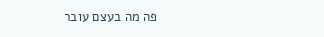פה מה בעצם עובר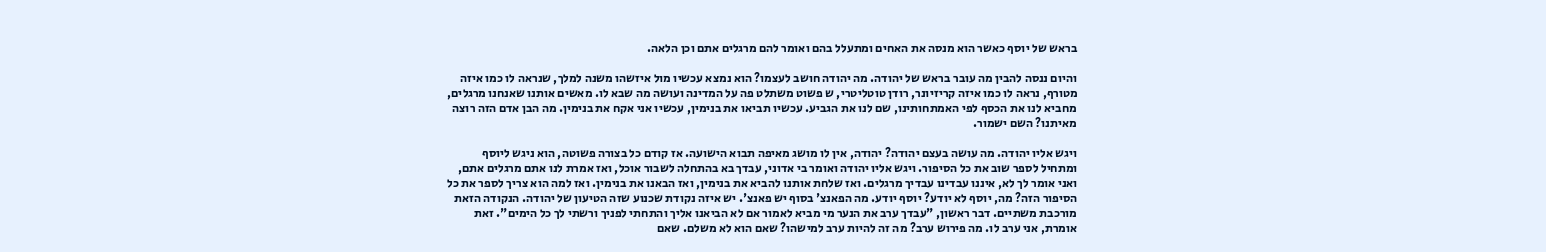בראש של יוסף כאשר הוא מנסה את האחים ומתעלל בהם ואומר להם מרגלים אתם וכן הלאה.

והיום ננסה להבין מה עובר בראש של יהודה. מה יהודה חושב לעצמו? הוא נמצא עכשיו מול איזשהו משנה למלך, שנראה לו כמו איזה מטורף, נראה לו כמו איזה קריזיונר, רודן טוטליטרי, ש פשוט משתלט פה על המדינה ועושה מה שבא לו. מאשים אותנו שאנחנו מרגלים, מחביא לנו את הכסף לפי האמתחותינו, שם לנו את הגביע. עכשיו תביאו את בנימין, עכשיו אני אקח את בנימין. מה הבן אדם הזה רוצה מאיתנו? השם ישמור.

ויגש אליו יהודה. מה עושה בעצם יהודה? יהודה, אין לו מושג מאיפה תבוא הישועה. אז קודם כל בצורה פשוטה, הוא ניגש ליוסף ומתחיל לספר שוב את כל הסיפור. ויגש אליו יהודה ואומר בי אדוני, עבדך בא בהתחלה לשבור אוכל, ואז אמרת לנו אתם מרגלים אתם, ואני אומר לך לא, איננו עבדינו עבדיך מרגלים. ואז שלחת אותנו להביא את בנימין, ואז הבאנו את בנימין. ואז למה הוא צריך לספר את כל הסיפור הזה? מה, יוסף לא יודע? יוסף יודע. מה הפאנצ' בסוף יש פאנצ'. יש איזה נקודת שכנוע שזה הטיעון של יהודה. הנקודה הזאת מורכבת משתיים. דבר ראשון, "עבדך ערב את הנער מי מביא לאמור אם לא הביאנו אליך והתחתי לפניך ורשתי לך כל הימים". זאת אומרת, אני ערב לו. מה פירוש ערב? מה זה להיות ערב למישהו? שאם הוא לא משלם. שאם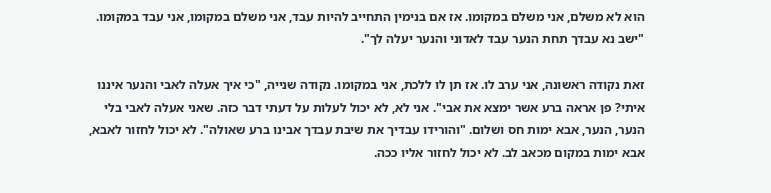הוא לא משלם, אני משלם במקומו. אז אם בנימין התחייב להיות עבד, אני משלם במקומו, אני עבד במקומו. "ישב נא עבדך תחת הנער עבד לאדוני והנער יעלה לך".

זאת נקודה ראשונה, אני ערב לו. אז תן לו ללכת, אני במקומו. נקודה שנייה, "כי איך אעלה לאבי והנער איננו איתי? פן אראה ברע אשר ימצא את אבי". אני לא, לא יכול לעלות על דעתי דבר כזה. שאני אעלה לאבי בלי הנער, הנער, אבא ימות חס ושלום. "והורידו עבדיך את שיבת עבדך אבינו ברע שאולה". לא יכול לחזור לאבא, אבא ימות במקום מכאב לב. לא יכול לחזור אליו ככה.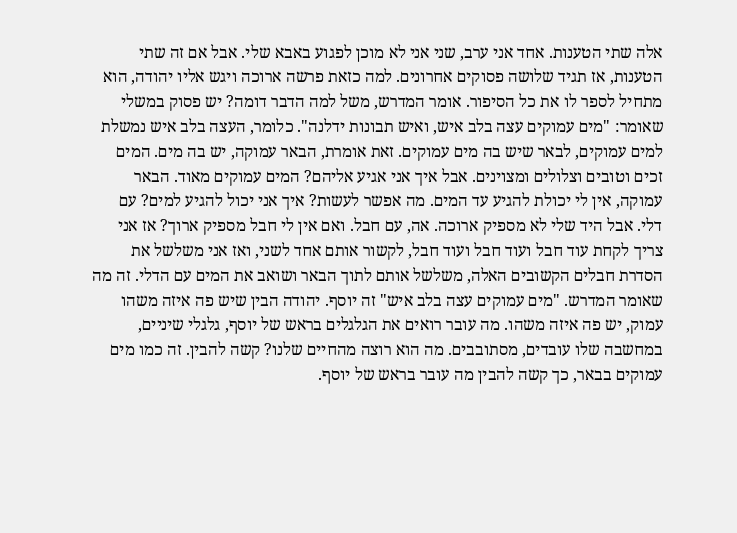אלה שתי הטענות. אחד אני ערב, שני אני לא מוכן לפגוע באבא שלי. אבל אם זה שתי הטענות, אז תגיד שלושה פסוקים אחרונים. למה כזאת פרשה ארוכה ויגש אליו יהודה, הוא מתחיל לספר לו את כל הסיפור. אומר המדרש, משל למה הדבר דומה? יש פסוק במשלי שאומר: "מים עמוקים עצה בלב איש, ואיש תבונות ידלנה". כלומר, העצה בלב איש נמשלת למים עמוקים, לבאר שיש בה מים עמוקים. זאת אומרת, הבאר עמוקה, יש בה מים. המים זכים וטובים וצלולים ומצוינים. אבל איך אני אגיע אליהם? המים עמוקים מאוד. הבאר עמוקה, אין לי יכולת להגיע עד המים. מה אפשר לעשות? איך אני יכול להגיע למים? עם דלי. אבל היד שלי לא מספיק ארוכה. אה, עם חבל. ואם אין לי חבל מספיק ארוך? אז אני צריך לקחת עוד חבל ועוד חבל ועוד חבל, לקשור אותם אחד לשני, ואז אני משלשל את הסדרת חבלים הקשובים האלה, משלשל אותם לתוך הבאר ושואב את המים עם הדלי. זה מה שאומר המדרש. "מים עמוקים עצה בלב איש" זה יוסף. יהודה הבין שיש פה איזה משהו עמוק, יש פה איזה משהו. מה עובר רואים את הגלגלים בראש של יוסף, גלגלי שיניים, במחשבה שלו עובדים, מסתובבים. מה הוא רוצה מהחיים שלנו? קשה להבין. זה כמו מים עמוקים בבאר, כך קשה להבין מה עובר בראש של יוסף.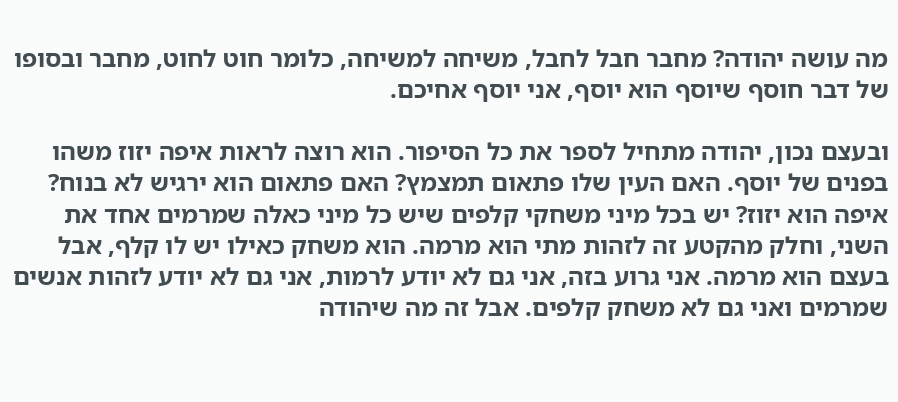מה עושה יהודה? מחבר חבל לחבל, משיחה למשיחה, כלומר חוט לחוט, מחבר ובסופו של דבר חוסף שיוסף הוא יוסף, אני יוסף אחיכם.

ובעצם נכון, יהודה מתחיל לספר את כל הסיפור. הוא רוצה לראות איפה יזוז משהו בפנים של יוסף. האם העין שלו פתאום תמצמץ? האם פתאום הוא ירגיש לא בנוח? איפה הוא יזוז? יש בכל מיני משחקי קלפים שיש כל מיני כאלה שמרמים אחד את השני, וחלק מהקטע זה לזהות מתי הוא מרמה. הוא משחק כאילו יש לו קלף, אבל בעצם הוא מרמה. אני גרוע בזה, אני גם לא יודע לרמות, אני גם לא יודע לזהות אנשים שמרמים ואני גם לא משחק קלפים. אבל זה מה שיהודה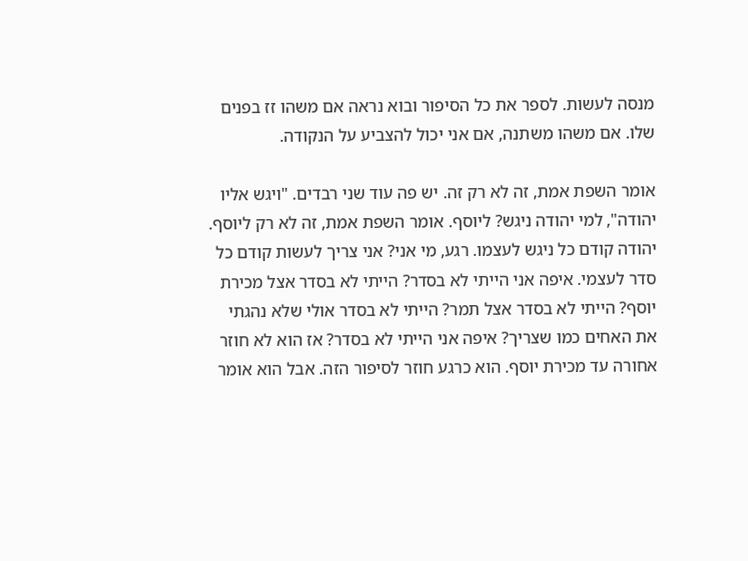מנסה לעשות. לספר את כל הסיפור ובוא נראה אם משהו זז בפנים שלו. אם משהו משתנה, אם אני יכול להצביע על הנקודה.

אומר השפת אמת, זה לא רק זה. יש פה עוד שני רבדים. "ויגש אליו יהודה", למי יהודה ניגש? ליוסף. אומר השפת אמת, זה לא רק ליוסף. יהודה קודם כל ניגש לעצמו. רגע, מי אני? אני צריך לעשות קודם כל סדר לעצמי. איפה אני הייתי לא בסדר? הייתי לא בסדר אצל מכירת יוסף? הייתי לא בסדר אצל תמר? הייתי לא בסדר אולי שלא נהגתי את האחים כמו שצריך? איפה אני הייתי לא בסדר? אז הוא לא חוזר אחורה עד מכירת יוסף. הוא כרגע חוזר לסיפור הזה. אבל הוא אומר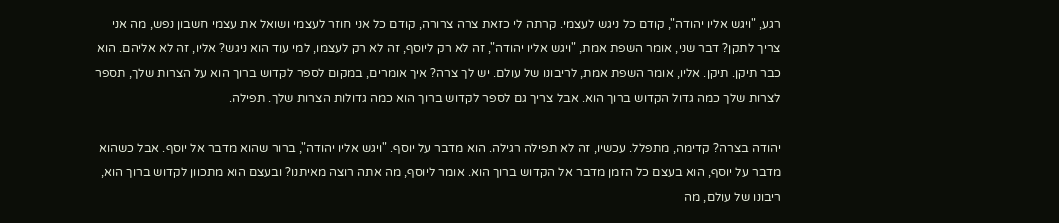רגע, "ויגש אליו יהודה", קודם כל ניגש לעצמי. קרתה לי כזאת צרה צרורה, קודם כל אני חוזר לעצמי ושואל את עצמי חשבון נפש, מה אני צריך לתקן? דבר שני, אומר השפת אמת, "ויגש אליו יהודה", זה לא רק ליוסף, זה לא רק לעצמו, למי עוד הוא ניגש? אליו, זה לא אליהם. הוא כבר תיקן. תיקן. אליו, אומר השפת אמת, לריבונו של עולם. יש לך צרה? איך אומרים, במקום לספר לקדוש ברוך הוא על הצרות שלך, תספר לצרות שלך כמה גדול הקדוש ברוך הוא. אבל צריך גם לספר לקדוש ברוך הוא כמה גדולות הצרות שלך. תפילה.

יהודה בצרה? קדימה, מתפלל. עכשיו, זה לא תפילה רגילה. הוא מדבר על יוסף. "ויגש אליו יהודה", ברור שהוא מדבר אל יוסף. אבל כשהוא מדבר על יוסף, הוא בעצם כל הזמן מדבר אל הקדוש ברוך הוא. אומר ליוסף, מה אתה רוצה מאיתנו? ובעצם הוא מתכוון לקדוש ברוך הוא, ריבונו של עולם, מה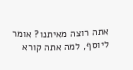אתה רוצה מאיתנו? אומר ליוסף, למה אתה קורא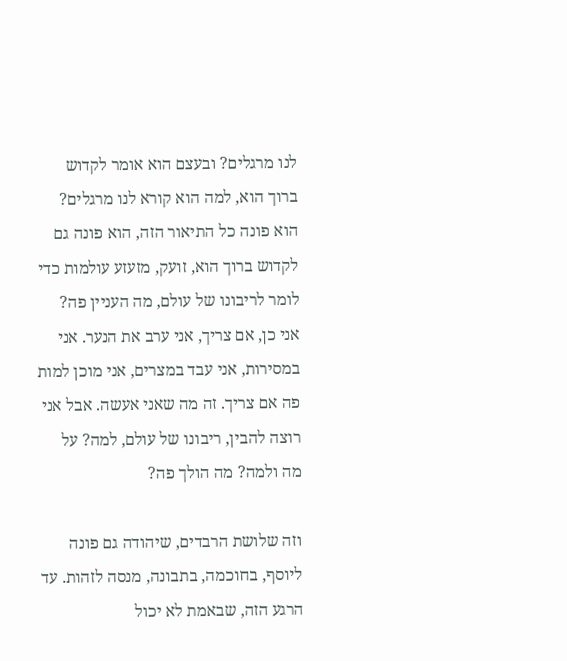לנו מרגלים? ובעצם הוא אומר לקדוש ברוך הוא, למה הוא קורא לנו מרגלים? הוא פונה כל התיאור הזה, הוא פונה גם לקדוש ברוך הוא, זועק, מזעזע עולמות כדי לומר לריבונו של עולם, מה העניין פה? אני כן, אם צריך, אני ערב את הנער. אני במסירות, אני עבד במצרים, אני מוכן למות פה אם צריך. זה מה שאני אעשה. אבל אני רוצה להבין, ריבונו של עולם, למה? על מה ולמה? מה הולך פה?

וזה שלושת הרבדים, שיהודה גם פונה ליוסף, בחוכמה, בתבונה, מנסה לזהות. עד הרגע הזה, שבאמת לא יכול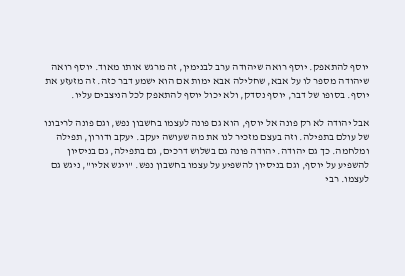יוסף להתאפק. יוסף רואה שיהודה ערב לבנימין, זה מרגש אותו מאוד. יוסף רואה שיהודה מספר לו על אבא, שחלילה אבא ימות אם הוא ישמע דבר כזה. זה מזעזע את יוסף. בסופו של דבר, יוסף נסדק, ולא יכול יוסף להתאפק לכל הניצבים עליו.

אבל יהודה לא רק פונה אל יוסף, הוא גם פונה לעצמו בחשבון נפש, וגם פונה לריבונו של עולם בתפילה. וזה בעצם מזכיר לנו את מה שעושה יעקב. יעקב ודורון, תפילה ומלחמה. כך גם יהודה. יהודה פונה גם בשלוש דרכים, גם בתפילה, גם בניסיון להשפיע על יוסף, וגם בניסיון להשפיע על עצמו בחשבון נפש. "ויגש אליו", ניגש גם לעצמו. רבי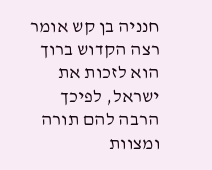חנניה בן קש אומר רצה הקדוש ברוך הוא לזכות את ישראל, לפיכך הרבה להם תורה ומצוות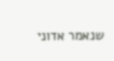שנאמר אדוני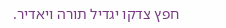חפץ צדקו יגדיל תורה ויאדיר.